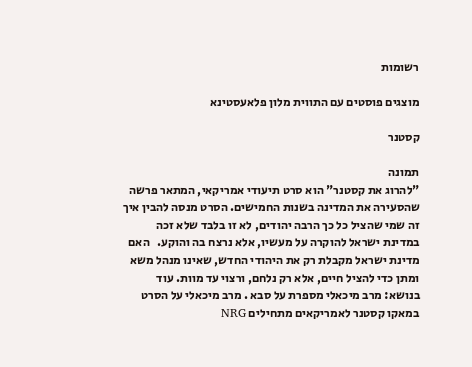רשומות

מוצגים פוסטים עם התווית מלון פלאעסטינא

קסטנר

תמונה
"להרוג את קסטנר" הוא סרט תיעודי אמריקאי, המתאר פרשה שהסעירה את המדינה בשנות החמישים. הסרט מנסה להבין איך זה שמי שהציל כל כך הרבה יהודים, לא זו בלבד שלא זכה במדינת ישראל להוקרה על מעשיו, אלא נרצח בה והוקע.   האם מדינת ישראל מקבלת רק את היהודי החדש, שאינו מנהל משא ומתן כדי להציל חיים, אלא רק נלחם, ורצוי עד מוות. עוד בנושא: מרב מיכאלי מספרת על סבא . מרב מיכאלי על הסרט במאקו קסטנר לאמריקאים מתחילים NRG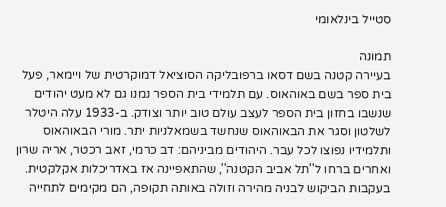סטייל בינלאומי

תמונה
בעיירה קטנה בשם דסאו ברפובליקה הסוציאל דמוקרטית של ויימאר, פעל בית ספר בשם באוהאוס. עם תלמידי בית הספר נמנו גם לא מעט יהודים שנשבו בחזון בית הספר לעצב עולם טוב יותר וצודק. ב-1933 עלה היטלר לשלטון וסגר את הבאוהאוס שנחשד בשמאלניות יתר. מורי הבאוהאוס ותלמידיו נפוצו לכל עבר. היהודים מביניהם: דב כרמי, זאב רכטר, אריה שרון ואחרים ברחו ל''תל אביב הקטנה'', שהתאפיינה אז באדריכלות אקלקטית. בעקבות הביקוש לבניה מהירה וזולה באותה תקופה, הם מקימים לתחייה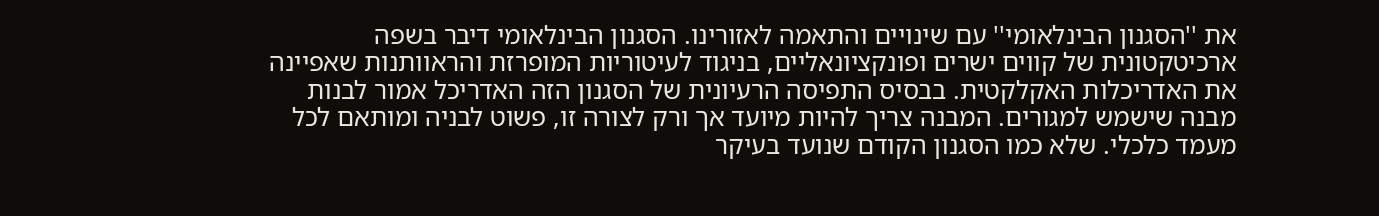את ''הסגנון הבינלאומי'' עם שינויים והתאמה לאזורינו. הסגנון הבינלאומי דיבר בשפה ארכיטקטונית של קווים ישרים ופונקציונאליים, בניגוד לעיטוריות המופרזת והראוותנות שאפיינה את האדריכלות האקלקטית. בבסיס התפיסה הרעיונית של הסגנון הזה האדריכל אמור לבנות מבנה שישמש למגורים. המבנה צריך להיות מיועד אך ורק לצורה זו, פשוט לבניה ומותאם לכל מעמד כלכלי. שלא כמו הסגנון הקודם שנועד בעיקר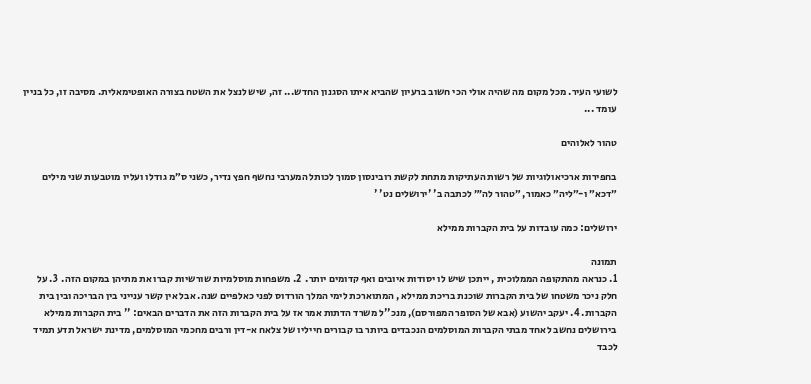לשועי העיר. מכל מקום מה שהיה אולי הכי חשוב ברעיון שהביא איתו הסגנון החדש... זה, שיש לנצל את השטח בצורה האופטימאלית. מסיבה זו, כל בניין עומד ...

טהור לאלוהים

בחפירות ארכיאולוגיות של רשות העתיקות מתחת לקשת רובינסון סמוך לכותל המערבי נחשף חפץ נדיר, כשני ס״מ גודלו ועליו מוטבעות שני מילים ״דכא״ ו-״ליה״ כאמור, ״טהור לה׳״ לכתבה ב' 'ירושלים נט' '

ירושלים: כמה עובדות על בית הקברות ממילא

תמונה
1. כנראה מהתקופה הממלוכית , ייתכן שיש לו יסודות איובים ואף קדומים יותר.  2. משפחות מוסלמיות שורשיות קברו את מתיהן במקום הזה.  3. על חלק ניכר משטחו של בית הקברות שוכנת בריכת ממילא , המתוארכת לימי המלך הורדוס לפני כאלפיים שנה. אבל אין קשר ענייני בין הבריכה ובין בית הקברות. 4. יעקב יהשוע (אבא של הסופר המפורסם), מנכ''ל משרד הדתות אמר אז על בית הקברות הזה את הדברים הבאים: '' בית הקברות ממילא בירושלים נחשב לאחד מבתי הקברות המוסלמים הנכבדים ביותר בו קבורים חייליו של צלאח א-דין ורבים מחכמי המוסלמים, מדינת ישראל תדע תמיד לכבד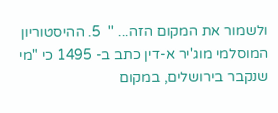ולשמור את המקום הזה... ''  5. ההיסטוריון המוסלמי מוג'יר א-דין כתב ב- 1495 כי "מי שנקבר בירושלים, במקום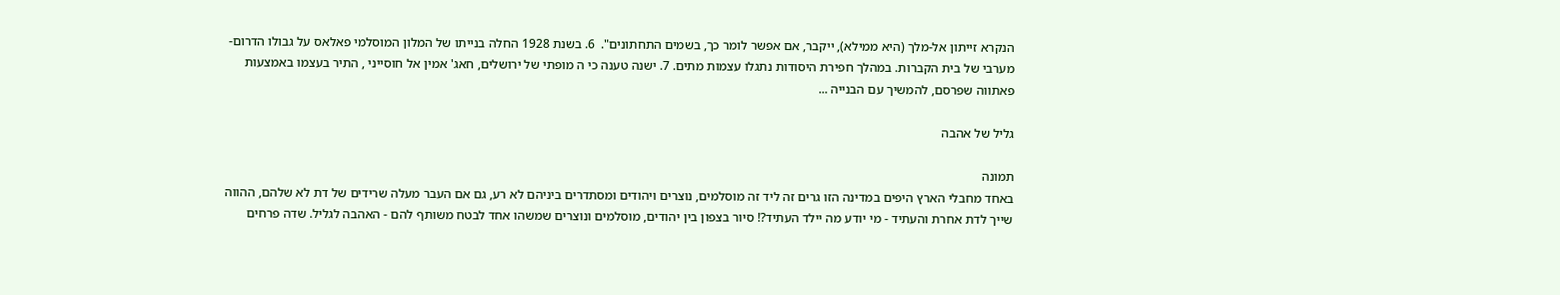הנקרא זייתון אל-מלך (היא ממילא), ייקבר, אם אפשר לומר כך, בשמים התחתונים".  6. בשנת 1928 החלה בנייתו של המלון המוסלמי פאלאס על גבולו הדרום-מערבי של בית הקברות. במהלך חפירת היסודות נתגלו עצמות מתים. 7. ישנה טענה כי ה מופתי של ירושלים, חאג' אמין אל חוסייני , התיר בעצמו באמצעות פאתווה שפרסם, להמשיך עם הבנייה ...

גליל של אהבה

תמונה
באחד מחבלי הארץ היפים במדינה הזו גרים זה ליד זה מוסלמים, נוצרים ויהודים ומסתדרים ביניהם לא רע, גם אם העבר מעלה שרידים של דת לא שלהם, ההווה שייך לדת אחרת והעתיד - מי יודע מה יילד העתיד?! סיור בצפון בין יהודים, מוסלמים ונוצרים שמשהו אחד לבטח משותף להם - האהבה לגליל. שדה פרחים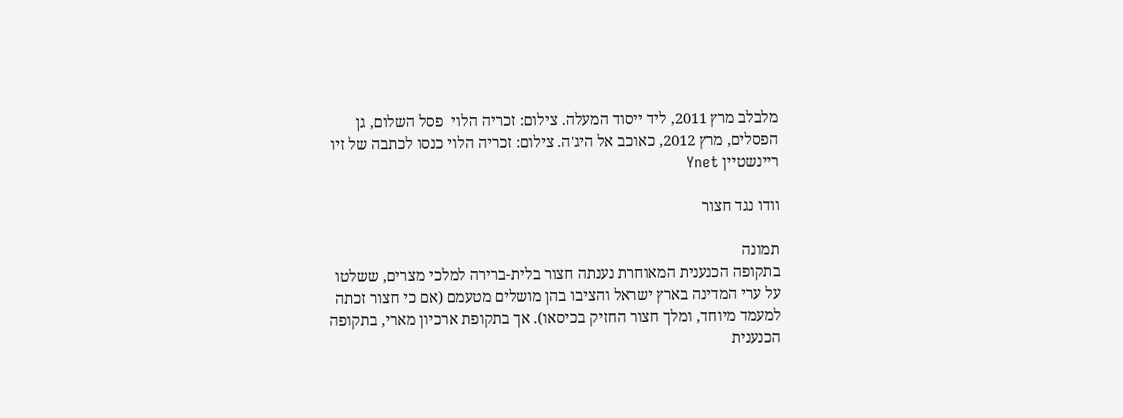מלבלב מרץ 2011, ליד ייסוד המעלה. צילום: זכריה הלוי  פסל השלום, גן הפסלים, מרץ 2012, כאוכב אל היג'ה. צילום: זכריה הלוי כנסו לכתבה של זיו ריינשטיין Ynet

וודו נגד חצור

תמונה
בתקופה הכנענית המאוחרת נענתה חצור בלית-ברירה למלכי מצרים, ששלטו על ערי המדינה בארץ ישראל והציבו בהן מושלים מטעמם (אם כי חצור זכתה למעמד מיוחד, ומלך חצור החזיק בכיסאו). אך בתקופת ארכיון מארי, בתקופה הכנענית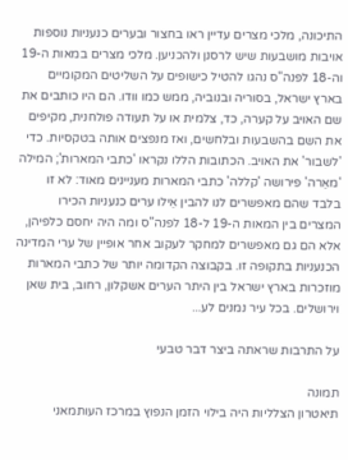התיכונה, מלכי מצרים עדיין ראו בחצור ובערים כנעניות נוספות אויבות מושבעות שיש לרסנן ולהכניען. מלכי מצרים במאות ה-19 וה-18 לפנה"ס נהגו להטיל כישופים על השליטים המקומיים בארץ ישראל, בסוריה ובנוביה, ממש כמו וודו. הם היו כותבים את שם האויב על קערה, כד, צלמית או על תעודה פולחנית, מקיפים את השם בהשבעות ובלחשים, ואז מנפצים אותה בטקסיות. כדי 'לשבור' את האויב. הכתובות הללו נקראו 'כתבי המארות'; המילה 'מאֵרה' פירושה 'קללה' כתבי המארות מעניינים מאוד: לא זו בלבד שהם מאפשרים לנו להבין אֵילו ערים כנעניות הכירו המצרים בין המאות ה-19 ל-18 לפנה"ס ומה היה יחסם כלפיהן, אלא הם גם מאפשרים למחקר לעקוב אחר אופיין של ערי המדינה הכנעניות בתקופה זו. בקבוצה הקדומה יותר של כתבי המארות מוזכרות בארץ ישראל בין היתר הערים אשקלון, רחוב, בית שאן וירושלים. בכל עיר נמנים לע...

על התרבות שראתה ביצר דבר טבעי

תמונה
תיאטרון הצלליות היה בילוי הזמן הנפוץ במרכז העותמאני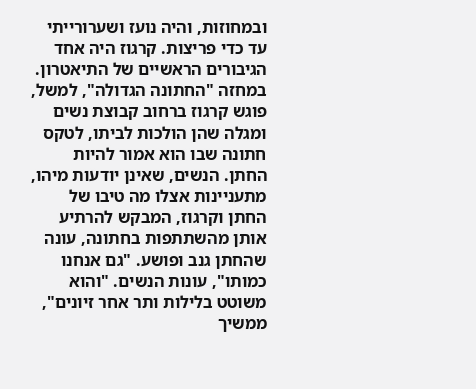ובמחוזות, והיה נועז ושערורייתי עד כדי פריצות. קרגוז היה אחד הגיבורים הראשיים של התיאטרון. במחזה "החתונה הגדולה", למשל, פוגש קרגוז ברחוב קבוצת נשים ומגלה שהן הולכות לביתו, לטקס חתונה שבו הוא אמור להיות החתן. הנשים, שאינן יודעות מיהו, מתעניינות אצלו מה טיבו של החתן וקרגוז, המבקש להרתיע אותן מהשתתפות בחתונה, עונה שהחתן גנב ופושע. "גם אנחנו כמותו", עונות הנשים. "והוא משוטט בלילות ותר אחר זיונים", ממשיך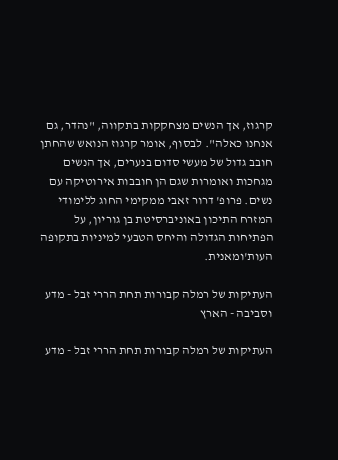קרגוז, אך הנשים מצחקקות בתקווה, "נהדר, גם אנחנו כאלה". לבסוף, אומר קרגוז הנואש שהחתן חובב גדול של מעשי סדום בנערים, אך הנשים מגחכות ואומרות שגם הן חובבות אירוטיקה עם נשים. פרופ' דרור זאבי ממקימי החוג ללימודי המזרח התיכון באוניברסיטת בן גוריון, על הפתיחות הגדולה והיחס הטבעי למיניות בתקופה העות'ומאנית.

העתיקות של רמלה קבורות תחת הררי זבל - מדע וסביבה - הארץ

העתיקות של רמלה קבורות תחת הררי זבל - מדע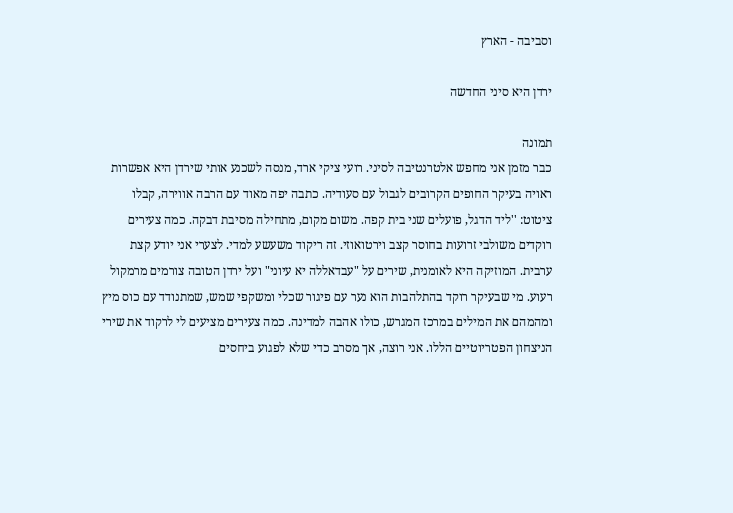וסביבה - הארץ

ירדן היא סיני החדשה

תמונה
כבר מזמן אני מחפש אלטרנטיבה לסיני. רועי ציקי ארד, מנסה לשכנע אותי שירדן היא אפשרות ראויה בעיקר החופים הקרובים לגבול עם סעודיה. כתבה יפה מאוד עם הרבה אווירה, קבלו ציטוט: ''ליד הדגל, פועלים שני בית קפה. משום מקום, מתחילה מסיבת דבקה. כמה צעירים רוקדים משולבי זרועות בחוסר קצב וירטואוזי. זה ריקוד משעשע למדי. לצערי אני יודע קצת ערבית. המוזיקה היא לאומנית, שירים על "עבדאללה יא עיוני" ועל ירדן הטובה צורמים מרמקול רעוע. מי שבעיקר רוקד בהתלהבות הוא נער עם פיגור שכלי ומשקפי שמש, שמתנודד עם כוס מיץ ומהמהם את המילים במרכז המגרש, כולו אהבה למדינה. כמה צעירים מציעים לי לרקוד את שירי הניצחון הפטריוטיים הללו. אני רוצה, אך מסרב כדי שלא לפגוע ביחסים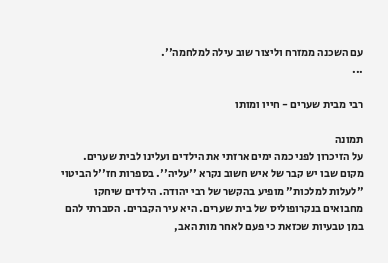עם השכנה ממזרח וליצור שוב עילה למלחמה''.                                                    ...

רבי מבית שערים - חייו ומותו

תמונה
על הזיכרון לפני כמה ימים ארזתי את הילדים ועלינו לבית שערים. מקום שבו יש קבר של איש חשוב נקרא ''עליה''. בספרות חז''ל הביטוי "לעלות למלכות" מופיע בהקשר של רבי יהודה. הילדים שיחקו מחבואים בנקרופוליס של בית שערים. היא עיר הקברים. הסברתי להם במן טבעיות שכזאת כי פעם לאחר מות האב,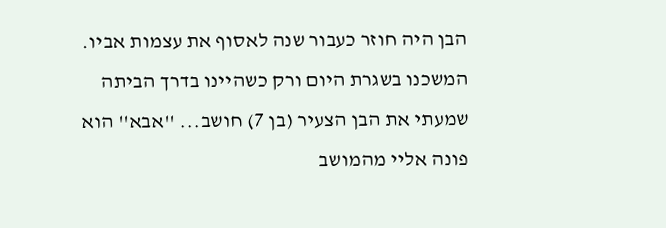הבן היה חוזר כעבור שנה לאסוף את עצמות אביו. המשכנו בשגרת היום ורק כשהיינו בדרך הביתה שמעתי את הבן הצעיר (בן 7) חושב... ''אבא'' הוא פונה אליי מהמושב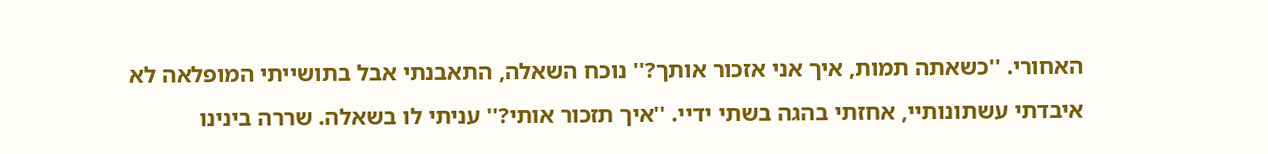האחורי. ''כשאתה תמות, איך אני אזכור אותך?'' נוכח השאלה, התאבנתי אבל בתושייתי המופלאה לא איבדתי עשתונותיי, אחזתי בהגה בשתי ידיי. ''איך תזכור אותי?'' עניתי לו בשאלה. שררה בינינו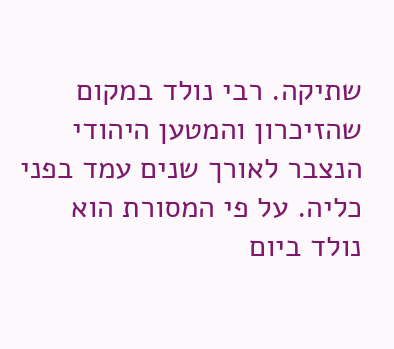שתיקה. רבי נולד במקום שהזיכרון והמטען היהודי הנצבר לאורך שנים עמד בפני כליה. על פי המסורת הוא נולד ביום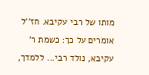מותו של רבי עקיבא. חז''ל אומרים על כך: כשמת ר' עקיבא, נולד רבי... ללמדך,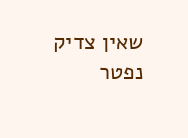שאין צדיק נפטר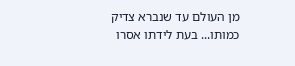מן העולם עד שנברא צדיק כמותו... בעת לידתו אסרו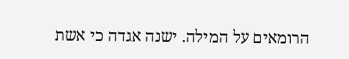הרומאים על המילה. ישנה אגדה כי אשת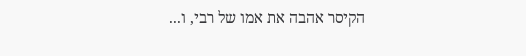הקיסר אהבה את אמו של רבי, ו...